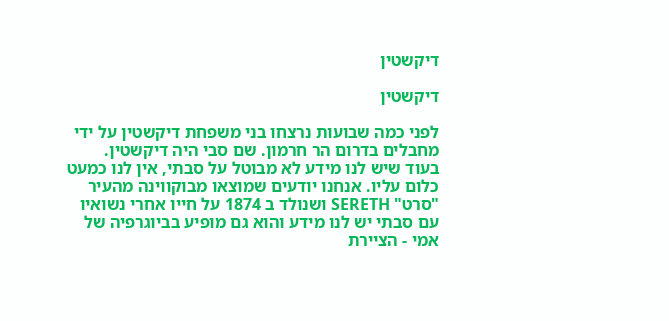דיקשטין

דיקשטין

לפני כמה שבועות נרצחו בני משפחת דיקשטין על ידי מחבלים בדרום הר חרמון. שם סבי היה דיקשטין. בעוד שיש לנו מידע לא מבוטל על סבתי, אין לנו כמעט כלום עליו. אנחנו יודעים שמוצאו מבוקווינה מהעיר "סרט" SERETH ושנולד ב 1874 על חייו אחרי נשואיו עם סבתי יש לנו מידע והוא גם מופיע בביוגרפיה של אמי - הציירת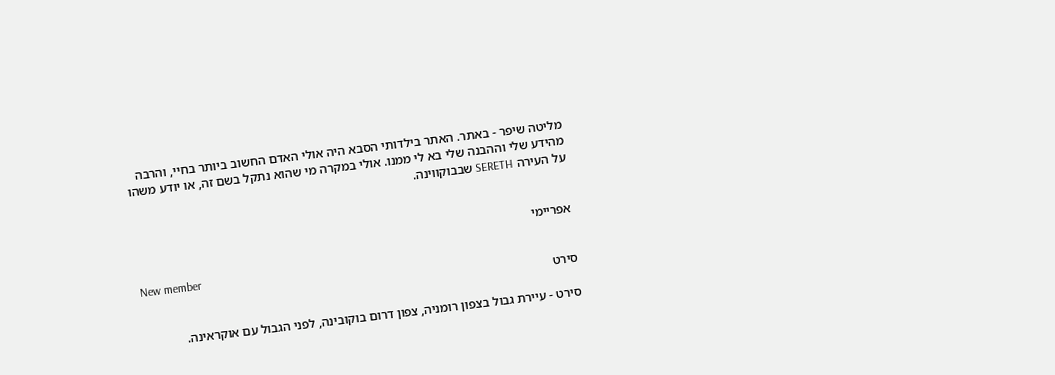מליטה שיפר - באתר. האתר בילדותי הסבא היה אולי האדם החשוב ביותר בחיי, והרבה מהידע שלי וההבנה שלי בא לי ממנו. אולי במקרה מי שהוא נתקל בשם זה, או יודע משהו על העירה SERETH שבבוקווינה.


אפריימי

New member
סירט

סירט - עיירת גבול בצפון רומניה, צפון דרום בוקובינה, לפני הגבול עם אוקראינה.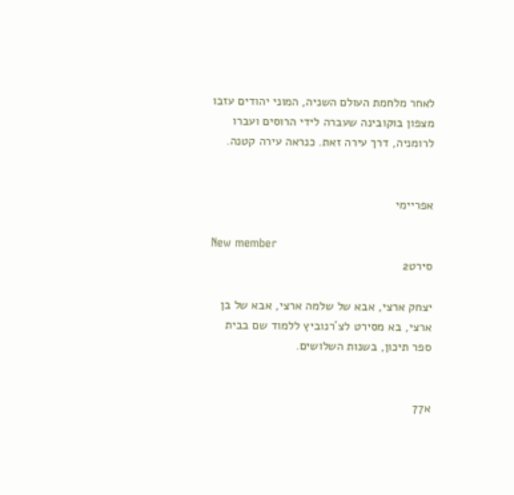לאחר מלחמת העולם השניה, המוני יהודים עזבו מצפון בוקובינה שעברה לידי הרוסים ועברו לרומניה, דרך עירה זאת. כנראה עירה קטנה.


אפריימי

New member
סירט2

יצחק ארצי, אבא של שלמה ארצי, אבא של בן ארצי, בא מסירט לצ´רנוביץ ללמוד שם בבית ספר תיכון, בשנות השלושים.


א77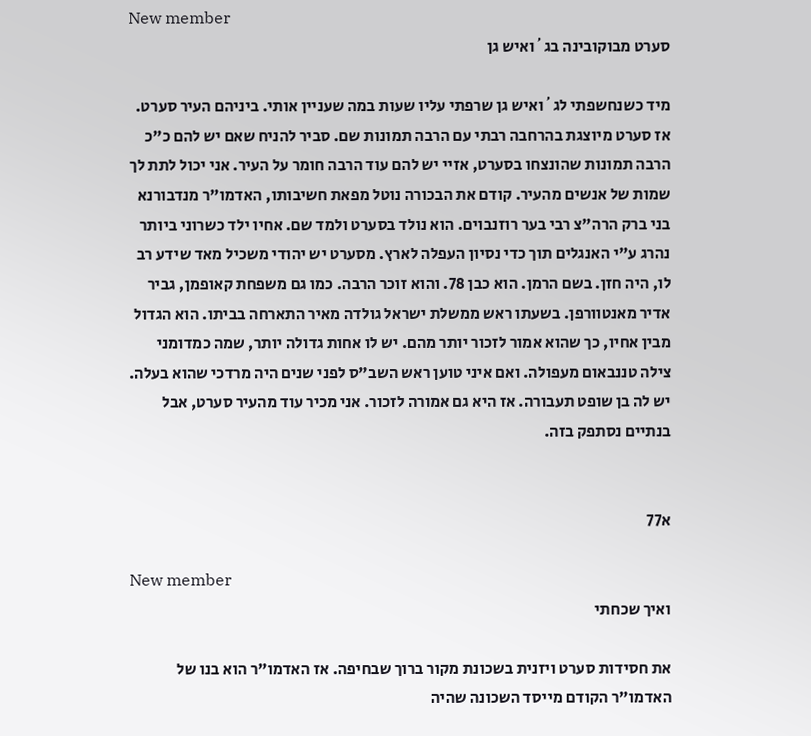New member
סערט מבוקובינה בג´ואיש גן

מיד כשנחשפתי לג´ואיש גן שרפתי עליו שעות במה שעניין אותי. ביניהם העיר סערט. אז סערט מיוצגת בהרחבה רבתי עם הרבה תמונות שם. סביר להניח שאם יש להם כ"כ הרבה תמונות שהונצחו בסערט, אזיי יש להם עוד הרבה חומר על העיר. אני יכול לתת לך שמות של אנשים מהעיר. קודם את הבכורה נוטל מפאת חשיבותו, האדמו"ר מנדבורנא בני ברק הרה"צ רבי בער רוזנבוים. הוא נולד בסערט ולמד שם. אחיו ילד כשרוני ביותר נהרג ע"י האנגלים תוך כדי נסיון העפלה לארץ. מסערט יש יהודי משכיל מאד שידע רב לו, היה חזן. בשם הרמן. הוא כבן 78. והוא זוכר הרבה. כמו גם משפחת קאופמן, גביר אדיר מאנטוורפן. בשעתו ראש ממשלת ישראל גולדה מאיר התארחה בביתו. הוא הגדול מבין אחיו, כך שהוא אמור לזכור יותר מהם. יש לו אחות גדולה יותר, שמה כמדומני צילה טננבאום מעפולה. ואם איני טוען ראש השב"ס לפני שנים היה מרדכי שהוא בעלה. יש לה בן שופט תעבורה. אז היא גם אמורה לזכור. אני מכיר עוד מהעיר סערט, אבל בנתיים נסתפק בזה.


א77

New member
ואיך שכחתי

את חסידות סערט ויזנית בשכונת מקור ברוך שבחיפה. אז האדמו"ר הוא בנו של האדמו"ר הקודם מייסד השכונה שהיה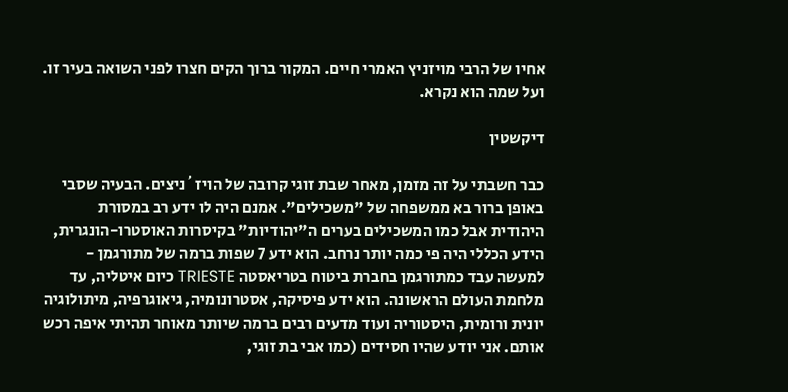אחיו של הרבי מויזניץ האמרי חיים. המקור ברוך הקים חצרו לפני השואה בעיר זו. ועל שמה הוא נקרא.

דיקשטין

כבר חשבתי על זה מזמן, מאחר שבת זוגי קרובה של הויז´ניצים. הבעיה שסבי באופן ברור בא ממשפחה של "משכילים". אמנם היה לו ידע רב במסורת היהודית אבל כמו המשכילים בערים ה"יהודיות" בקיסרות האוסטרו-הונגרית, הידע הכללי היה פי כמה יותר נרחב. הוא ידע 7 שפות ברמה של מתורגמן - למעשה עבד כמתורגמן בחברת ביטוח בטריאסטה TRIESTE כיום איטליה, עד מלחמת העולם הראשונה. הוא ידע פיסיקה, אסטרונומיה, גיאוגרפיה, מיתולוגיה יונית ורומית, היסטוריה ועוד מדעים רבים ברמה שיותר מאוחר תהיתי איפה רכש אותם. אני יודע שהיו חסידים (כמו אבי בת זוגי,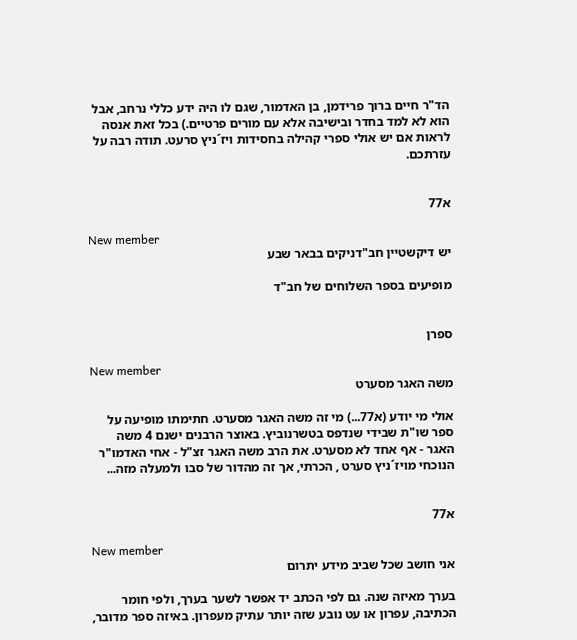הד"ר חיים ברוך פרידמן, בן האדמור, שגם לו היה ידע כללי נרחב, אבל הוא לא למד בחדר ובישיבה אלא עם מורים פרטיים.) בכל זאת אנסה לראות אם יש אולי ספרי קהילה בחסידות ויז´ניץ סרעט. תודה רבה על עזרתכם.


א77

New member
יש דיקשטיין חב"דניקים בבאר שבע

מופיעים בספר השלוחים של חב"ד


ספרן

New member
משה האגר מסערט

אולי מי יודע (א77...) מי זה משה האגר מסערט. חתימתו מופיעה על ספר שו"ת שבידי שנדפס בטשרנוביץ. באוצר הרבנים ישנם 4 משה האגר - אף אחד לא מסערט. את הרב משה האגר זצ"ל - אחי האדמו"ר הנוכחי מויז´ניץ סערט , הכרתי, אך זה מהדור של סבו ולמעלה מזה...


א77

New member
אני חושב שכל שביב מידע יתרום

בערך מאיזה שנה. גם לפי הכתב יד אפשר לשער בערך, ולפי חומר הכתיבה, עפרון או עט נובע שזה יותר עתיק מעפרון. באיזה ספר מדובר,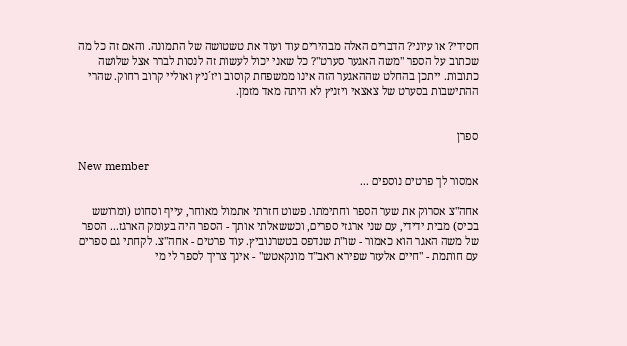חסידי? או עיוני? הדברים האלה מבהירים עוד ועוד את טשטושה של התמונה. והאם זה כל מה שכתוב על הספר "משה האגער סערט"? כל שאני יכול לעשות זה לנסות לברר אצל שלושה כתובות. ייתכן בהחלט שההאגער הזה אינו ממשפחת קוסוב ויז´ניץ ואוליי קרוב רחוק. שהרי ההתישבות בסערט של צאצאי ויזניץ לא היתה מאד מזמן.


ספרן

New member
אמסור לך פרטים נוספים ...

אחה"צ אסרוק את שער הספר וחתימתו. פשוט חזרתי אתמול מאוחר, עייף וסחוט (ומרושש בכיס) מבית ידידי, עם שני ארגזי ספרים, וכששאלתי אותך - הספר היה בעומק הארגז... הספר של משה האגר הוא כאמור - שו"ת שנדפס בטשרנוביץ. עוד פרטים - אחה"צ. לקחתי גם ספרים עם חותמת - "חיים אלעזר שפירא ראב"ד מונקאטש" - אינך צריך לספר לי מי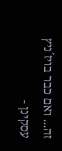זה... ואם כבר בויז´ניץ עסקינן -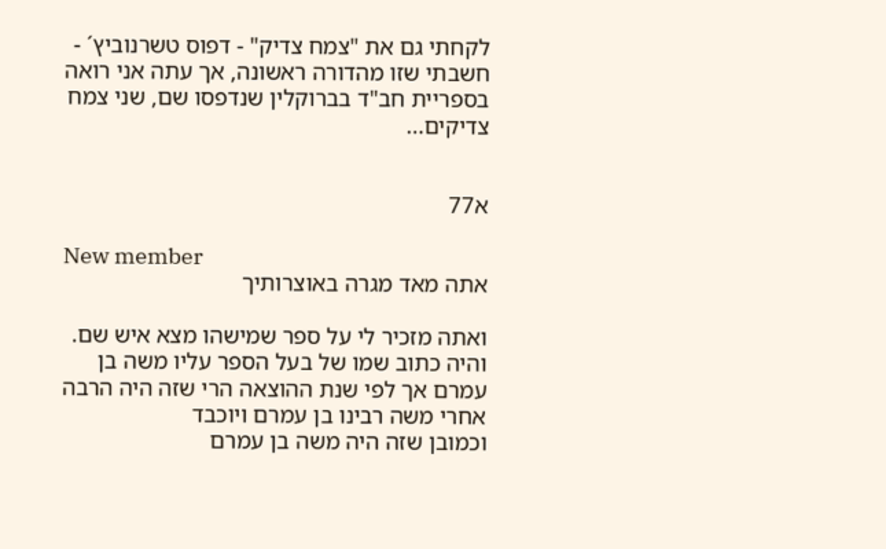לקחתי גם את "צמח צדיק" - דפוס טשרנוביץ´ - חשבתי שזו מהדורה ראשונה, אך עתה אני רואה בספריית חב"ד בברוקלין שנדפסו שם, שני צמח צדיקים...


א77

New member
אתה מאד מגרה באוצרותיך

ואתה מזכיר לי על ספר שמישהו מצא איש שם. והיה כתוב שמו של בעל הספר עליו משה בן עמרם אך לפי שנת ההוצאה הרי שזה היה הרבה אחרי משה רבינו בן עמרם ויוכבד
וכמובן שזה היה משה בן עמרם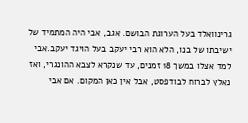גרינוואלד בעל הערוגת הבושם. אגב, אבי היה המתמיד של ישיבתו של בנו, הלא הוא רבי יעקב בעל הויגד יעקב.אבי למד אצלו במשך 18 זמנים, עד שנקרא לצבא ההונגרי, ואז נאלץ לברוח לבודפסט, אבל אין כאן המקום. אם אבי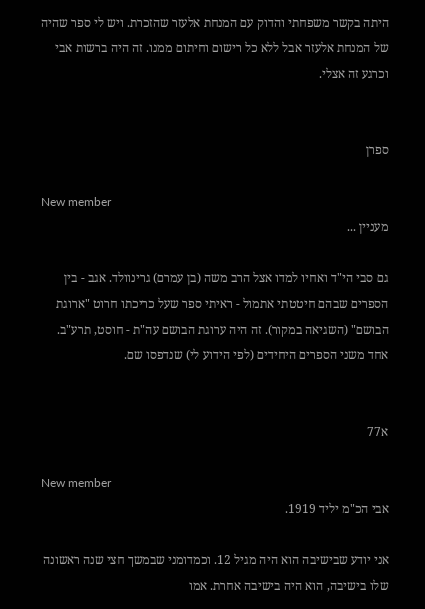היתה בקשר משפחתי והדוק עם המנחת אלעזר שהזכרת. ויש לי ספר שהיה של המנחת אלעזר אבל ללא כל רישום וחיתום ממנו. זה היה ברשות אבי וכרגע זה אצלי.


ספרן

New member
מעניין ...

גם סבי הי"ד ואחיו למדו אצל הרב משה (בן עמרם) גרינוולד. אגב - בין הספרים שבהם חיטטתי אתמול - ראיתי ספר שעל כריכתו חרוט "ארוגת הבושם" (השגיאה במקור). זה היה ערוגת הבושם עה"ת - חוסט, תרע"ב. אחד משני הספרים היחידים (לפי הידוע לי) שנדפסו שם.


א77

New member
אבי הכ"מ יליד 1919.

אני יודע שבישיבה הוא היה מגיל 12. וכמדומני שבמשך חצי שנה ראשונה שלו בישיבה, הוא היה בישיבה אחרת. אמו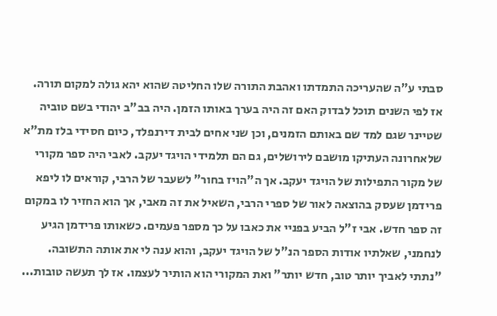סבתי ע"ה שהעריכה התמדתו ואהבת התורה שלו החליטה שהוא יהא גולה למקום תורה. אז לפי השנים תוכל לבדוק האם זה היה בערך באותו הזמן. היה בב"ב יהודי בשם טוביה שטיינר שגם למד שם באותם הזמנים, וכן שני אחים לבית דירנפלד, כיום חסידי בלז מת"א שלאחרונה העתיקו מושבם לירושלים, גם הם תלמידי הויגד יעקב. לאבי היה ספר מקורי של מקור התפילות של הויגד יעקב. אך ה"הויז בחור" לשעבר של הרבי, קוראים לו ליפא פרידמן שעסק בהוצאה לאור של ספרי הרבי, השאיל את זה מאבי, אך הוא החזיר לו במקום זה ספר חדש. אבי ז"ל הביע בפניי את כאבו על כך מספר פעמים. כשאותו פרידמן הגיע לנחמני, שאלתיו אודות הספר הנ"ל של הויגד יעקב, והוא ענה לי את אותה התשובה. "נתתי לאביך יותר טוב, חדש יותר" ואת המקורי הוא הותיר לעצמו. אז לך תעשה טובות...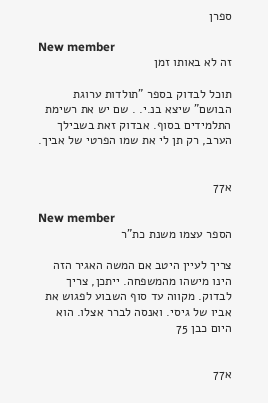ספרן

New member
זה לא באותו זמן

תוכל לבדוק בספר "תולדות ערוגת הבושם" שיצא בנ.י. . שם יש את רשימת התלמידים בסוף. אבדוק זאת בשבילך הערב, רק תן לי את שמו הפרטי של אביך.


א77

New member
הספר עצמו משנת כת"ר

צריך לעיין היטב אם המשה האגיר הזה הינו מישהו מהמשפחה. ייתכן, צריך לבדוק. מקווה עד סוף השבוע לפגוש את אביו של גיסי. ואנסה לברר אצלו. הוא היום כבן 75


א77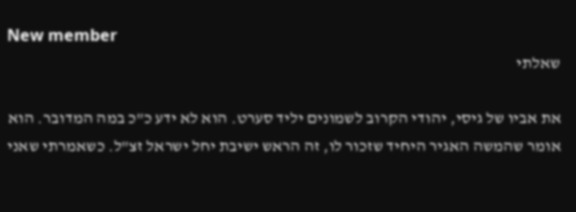New member
שאלתי

את אביו של גיסי, יהודי הקרוב לשמונים יליד סערט. הוא לא ידע כ"כ במה המדובר. הוא אומר שהמשה האגיר היחיד שזכור לו, זה הראש ישיבת יחל ישראל זצ"ל. כשאמרתי שאני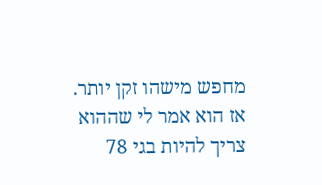מחפש מישהו זקן יותר. אז הוא אמר לי שההוא צריך להיות בגי 78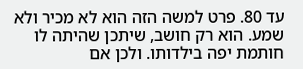עד 80. פרט למשה הזה הוא לא מכיר ולא שמע. הוא רק חושב, שיתכן שהיתה לו חותמת יפה בילדותו. ולכן אם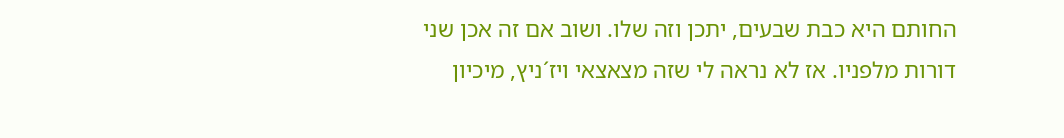החותם היא כבת שבעים, יתכן וזה שלו. ושוב אם זה אכן שני דורות מלפניו. אז לא נראה לי שזה מצאצאי ויז´ניץ, מיכיון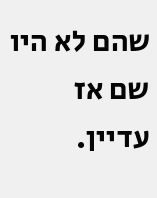שהם לא היו שם אז עדיין.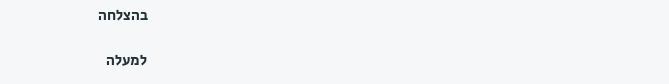בהצלחה

למעלה